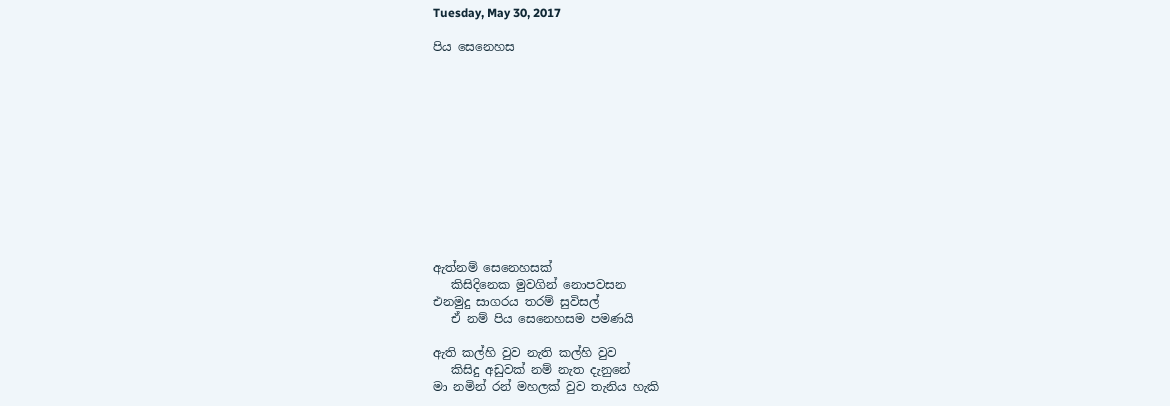Tuesday, May 30, 2017

පිය සෙනෙහස












ඇත්නම් සෙනෙහසක්
   කිසිදිනෙක මුවගින් නොපවසන
එනමුදු සාගරය තරම් සුවිසල්
   ඒ නම් පිය සෙනෙහසම පමණයි

ඇති කල්හි වුව නැති කල්හි වුව
   කිසිදු අඩුවක් නම් නැත දැනුනේ
මා නමින් රන් මහලක් වුව තැනිය හැකි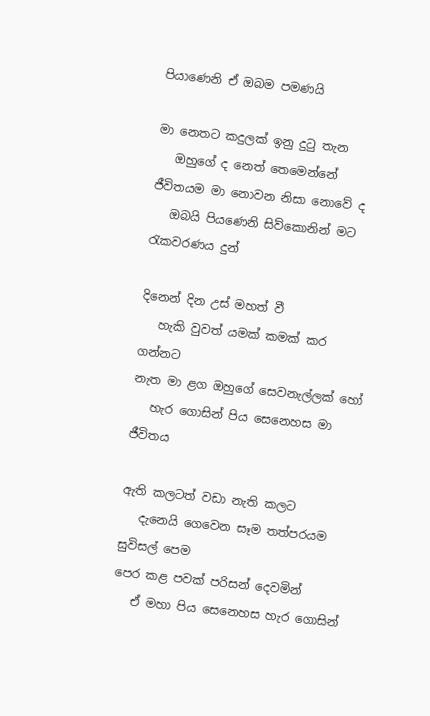පියාණෙනි ඒ ඔබම පමණයි

මා නෙතට කදුලක් ඉනු දුටු තැන
   ඔහුගේ ද නෙත් තෙමෙන්නේ
ජීවිතයම මා නොවන නිසා නොවේ ද
   ඔබයි පියණෙනි සිව්කොනින් මට රැකවරණය දුන්

දිනෙන් දින උස් මහත් වී
   හැකි වුවත් යමක් කමක් කර ගන්නට
නැත මා ළග ඔහුගේ සෙවනැල්ලක් හෝ
   හැර ගොසින් පිය සෙනෙහස මා ජීවිතය

ඇති කලටත් වඩා නැති කලට
   දැනෙයි ගෙවෙන සෑම තත්පරයම සුවිසල් පෙම
පෙර කළ පවක් පරිසන් දෙවමින්
   ඒ මහා පිය සෙනෙහස හැර ගොසින්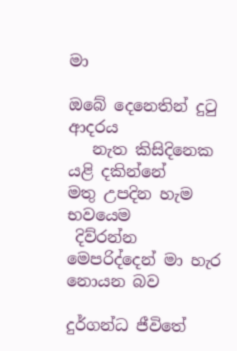මා

ඔබේ දෙනෙතින් දුටු ආදරය
   නැත කිසිදිනෙක යළි දකින්නේ
මතු උපදින හැම භවයෙම
 දිව්රන්න මෙපරිද්දෙන් මා හැර නොයන බව

දුර්ගන්ධ ජීවිතේ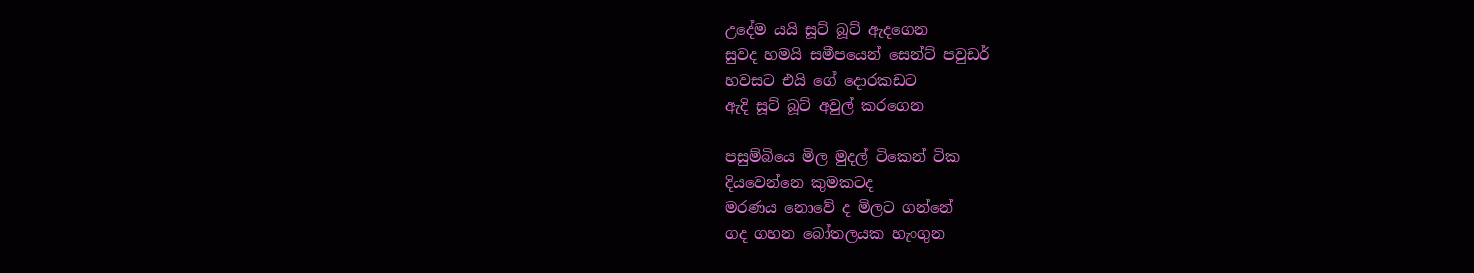උදේම යයි සූට් බූට් ඇදගෙන
සුවද හමයි සමීපයෙන් සෙන්ට් පවුඩර්
හවසට එයි ගේ දොරකඩට
ඇදි සූට් බූට් අවුල් කරගෙන

පසුම්බියෙ මිල මුදල් ටිකෙන් ටික
දියවෙන්නෙ කුමකටද
මරණය නොවේ ද මිලට ගන්නේ
ගද ගහන බෝතලයක හැංගුන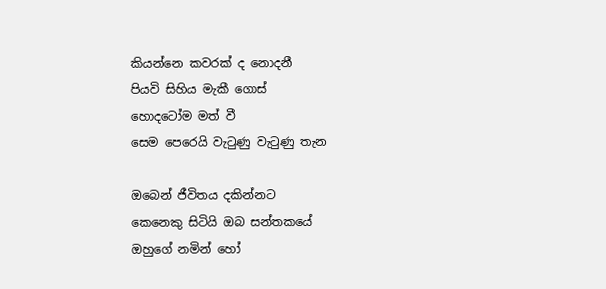කියන්නෙ කවරක් ද නොදනී
පියවි සිහිය මැකී ගොස්
හොදටෝම මත් වී
සෙම පෙරෙයි වැටුණු වැටුණු තැන

ඔබෙන් ජීවිතය දකින්නට
කෙනෙකු සිටියි ඔබ සන්තකයේ
ඔහුගේ නමින් හෝ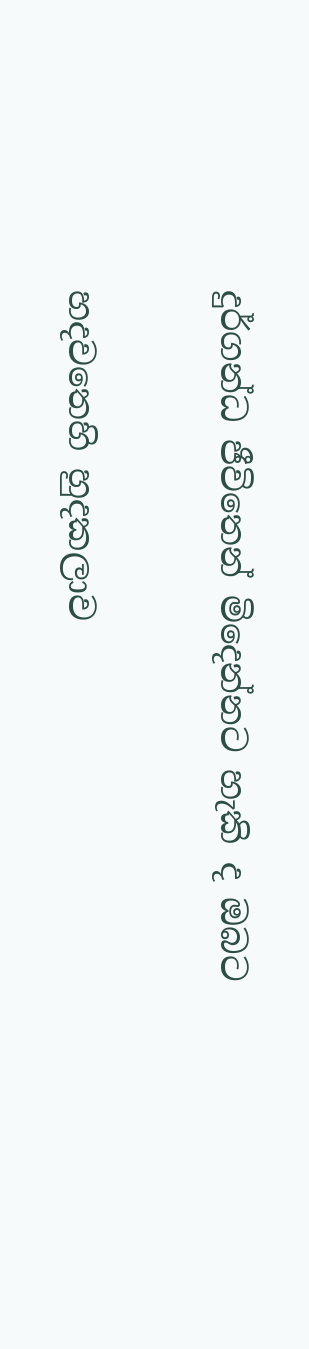දුර්ගන්ධ ජීවිතෙන් මිදෙන්නට හැකි ද ඔබට

හදවතෙහි හුදකලාව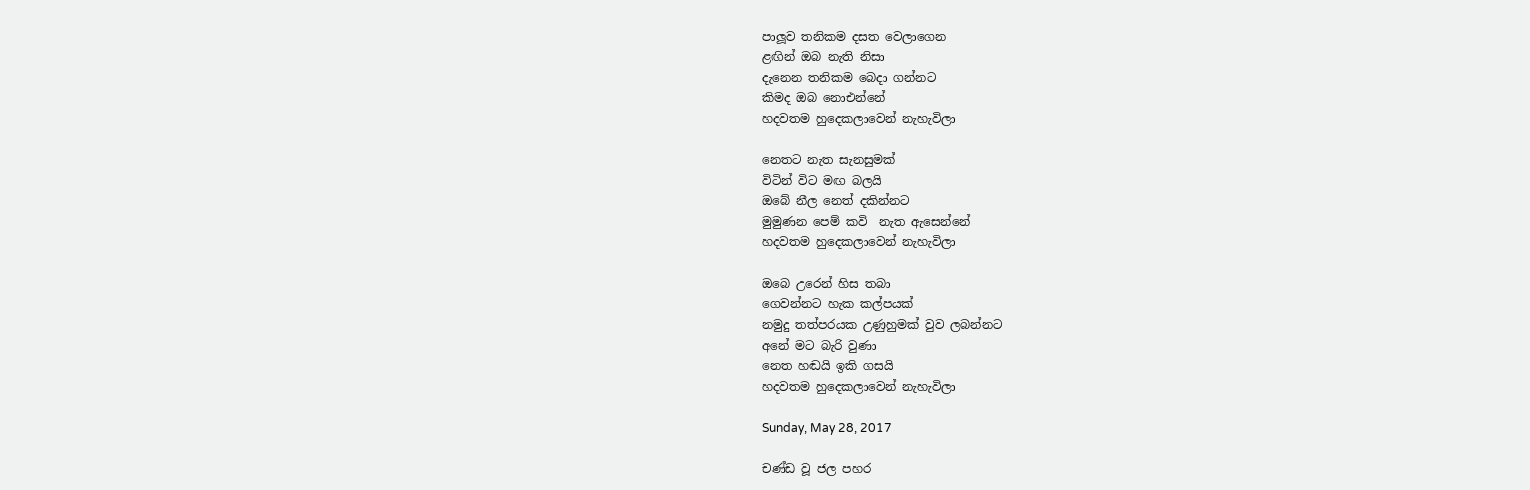පාලූව තනිකම දසත වෙලාගෙන
ළඟින් ඔබ නැති නිසා
දැනෙන තනිකම බෙදා ගන්නට
කිමද ඔබ නොඑන්නේ
හදවතම හුදෙකලාවෙන් නැහැවිලා

නෙතට නැත සැනසුමක්
විටින් විට මඟ බලයි
ඔබේ නීල නෙත් දකින්නට
මුමුණන පෙම් කවි  නැත ඇසෙන්නේ
හදවතම හුදෙකලාවෙන් නැහැවිලා

ඔබෙ උරෙන් හිස තබා
ගෙවන්නට හැක කල්පයක්
නමුදු තත්පරයක උණුහුමක් වුව ලබන්නට
අනේ මට බැරි වුණා
නෙත හඬයි ඉකි ගසයි
හදවතම හුදෙකලාවෙන් නැහැවිලා

Sunday, May 28, 2017

චණ්ඩ වූ ජල පහර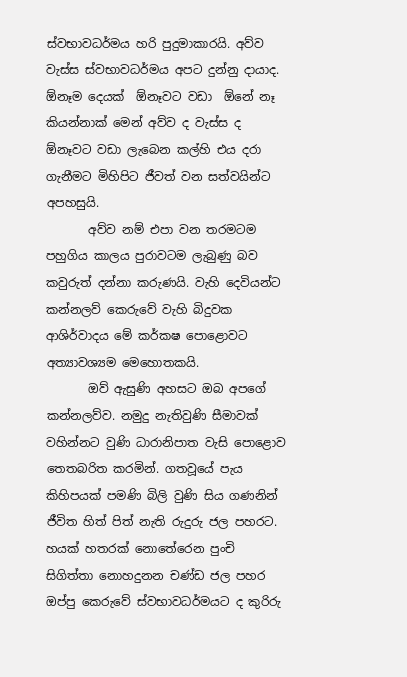ස්වභාවධර්මය හරි පුදුමාකාරයි. අව්ව වැස්ස ස්වභාවධර්මය අපට දුන්නු දායාද.  ඕනෑම දෙයක්  ඕනෑවට වඩා  ඕනේ නෑ කියන්නාක් මෙන් අව්ව ද වැස්ස ද  ඕනෑවට වඩා ලැබෙන කල්හි එය දරා ගැනීමට මිහිපිට ජීවත් වන සත්වයින්ට අපහසුයි.
       අව්ව නම් එපා වන තරමටම පහුගිය කාලය පුරාවටම ලැබුණු බව කවුරුත් දන්නා කරුණයි. වැහි දෙවියන්ට කන්නලව් කෙරුවේ වැහි බිදුවක ආශිර්වාදය මේ කර්කෂ පොළොවට අත්‍යාවශ්‍යම මෙහොතකයි.
       ඔව් ඇසුණි අහසට ඔබ අපගේ කන්නලව්ව. නමුදු නැතිවුණි සීමාවක් වහින්නට වුණි ධාරානිපාත වැසි පොළොව තෙතබරිත කරමින්. ගතවූයේ පැය කිහිපයක් පමණි බිලි වුණි සිය ගණනින් ජීවිත හිත් පිත් නැති රුදුරු ජල පහරට. හයක් හතරක් නොතේරෙන පුංචි සිගිත්තා නොහදුනන චණ්ඩ ජල පහර ඔප්පු කෙරුවේ ස්වභාවධර්මයට ද කුරිරු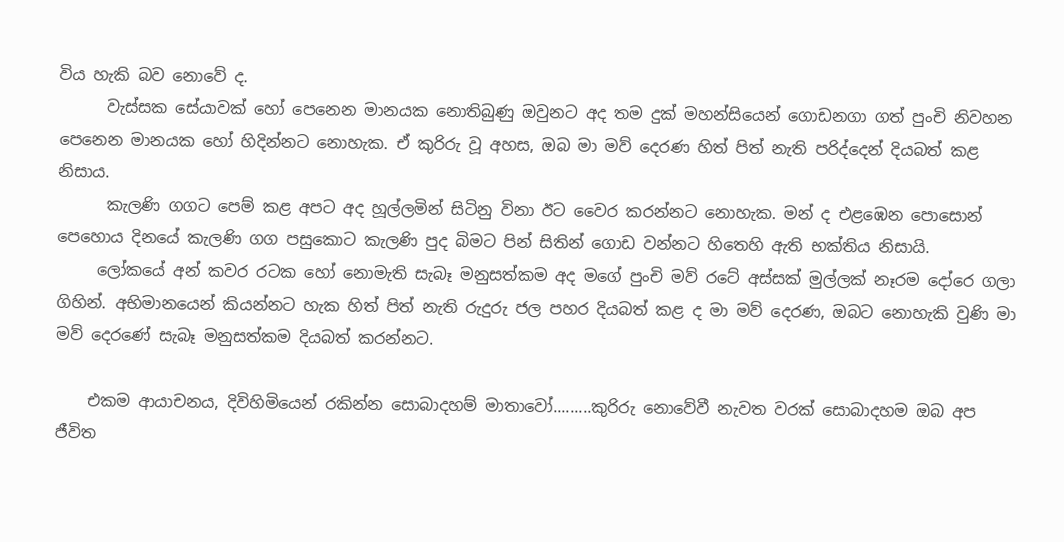විය හැකි බව නොවේ ද.
      වැස්සක සේයාවක් හෝ පෙනෙන මානයක නොතිබුණු ඔවුනට අද තම දුක් මහන්සියෙන් ගොඩනගා ගත් පුංචි නිවහන පෙනෙන මානයක හෝ හිදින්නට නොහැක. ඒ කුරිරු වූ අහස, ඔබ මා මව් දෙරණ හිත් පිත් නැති පරිද්දෙන් දියබත් කළ නිසාය.
      කැලණි ගගට පෙම් කළ අපට අද හූල්ලමින් සිටිනු විනා ඊට වෛර කරන්නට නොහැක. මන් ද එළඹෙන පොසොන් පෙහොය දිනයේ කැලණි ගග පසුකොට කැලණි පුද බිමට පින් සිතින් ගොඩ වන්නට හිතෙහි ඇති භක්තිය නිසායි.
     ලෝකයේ අන් කවර රටක හෝ නොමැති සැබෑ මනුසත්කම අද මගේ පුංචි මව් රටේ අස්සක් මුල්ලක් නෑරම දෝරෙ ගලා ගිහින්. අභිමානයෙන් කියන්නට හැක හිත් පිත් නැති රුදුරු ජල පහර දියබත් කළ ද මා මව් දෙරණ, ඔබට නොහැකි වුණි මා මව් දෙරණේ සැබෑ මනුසත්කම දියබත් කරන්නට.

    එකම ආයාචනය, දිවිහිමියෙන් රකින්න සොබාදහම් මාතාවෝ.........කුරිරු නොවේවී නැවත වරක් සොබාදහම ඔබ අප ජීවිත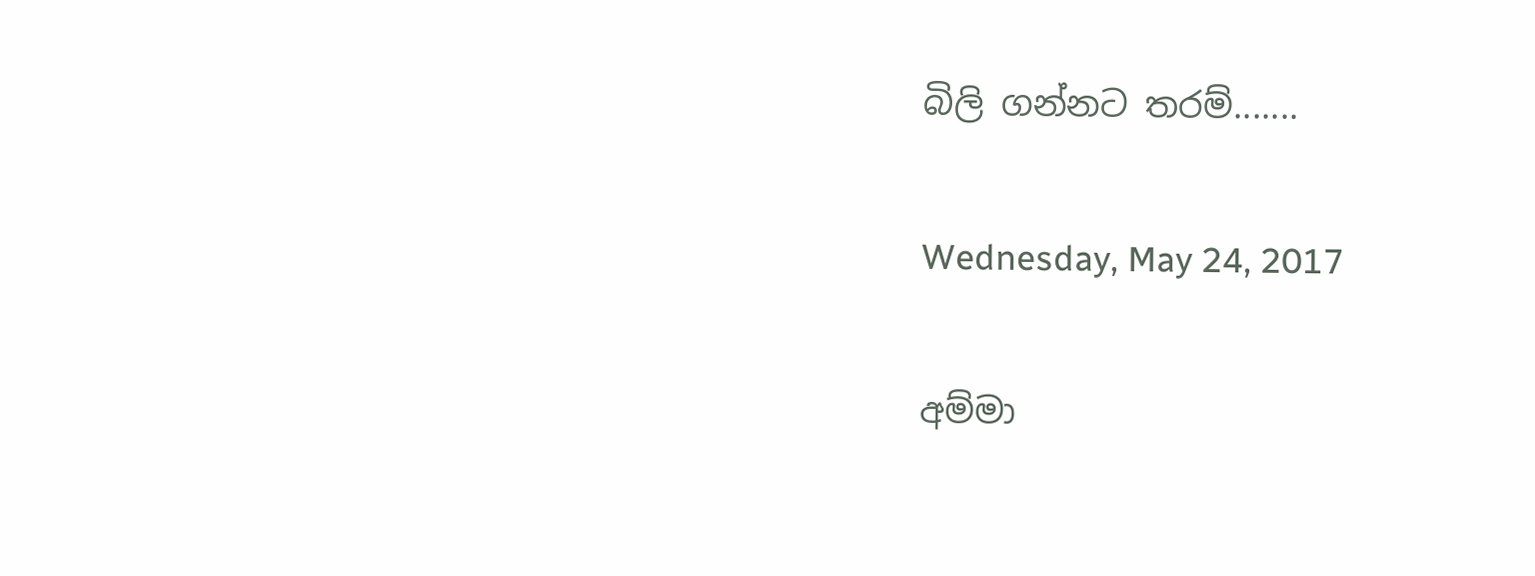බිලි ගන්නට තරම්.......

Wednesday, May 24, 2017

අම්මා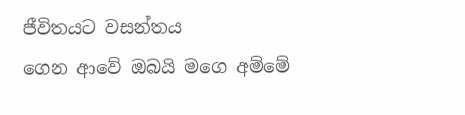ජීවිතයට වසන්තය
ගෙන ආවේ ඔබයි මගෙ අම්මේ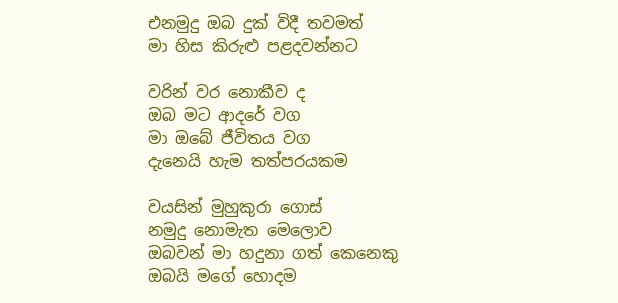එනමුදු ඔබ දුක් විදී තවමත්
මා හිස කිරුළු පළදවන්නට

වරින් වර නොකීව ද
ඔබ මට ආදරේ වග
මා ඔබේ ජීවිතය වග
දැනෙයි හැම තත්පරයකම

වයසින් මුහුකුරා ගොස්
නමුදු නොමැත මෙලොව
ඔබවන් මා හදුනා ගත් කෙනෙකු
ඔබයි මගේ හොදම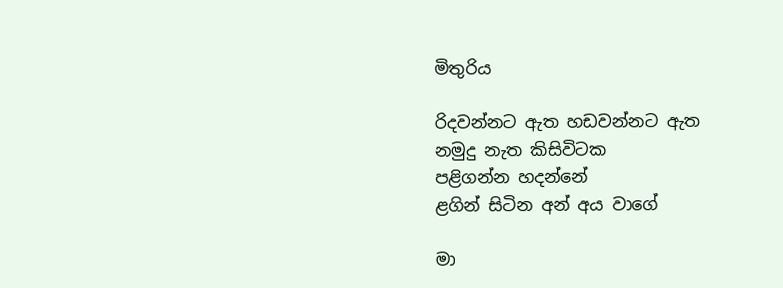මිතුරිය

රිදවන්නට ඇත හඩවන්නට ඇත
නමුදු නැත කිසිවිටක
පළිගන්න හදන්නේ
ළගින් සිටින අන් අය වාගේ

මා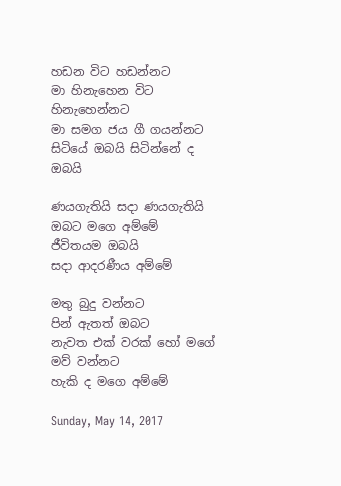හඩන විට හඩන්නට
මා හිනැහෙන විට හිනැහෙන්නට
මා සමග ජය ගී ගයන්නට
සිටියේ ඔබයි සිටින්නේ ද ඔබයි

ණයගැතියි සදා ණයගැතියි
ඔබට මගෙ අම්මේ
ජීවිතයම ඔබයි
සදා ආදරණීය අම්මේ

මතු බුදු වන්නට
පින් ඇතත් ඔබට
නැවත එක් වරක් හෝ මගේ මව් වන්නට
හැකි ද මගෙ අම්මේ

Sunday, May 14, 2017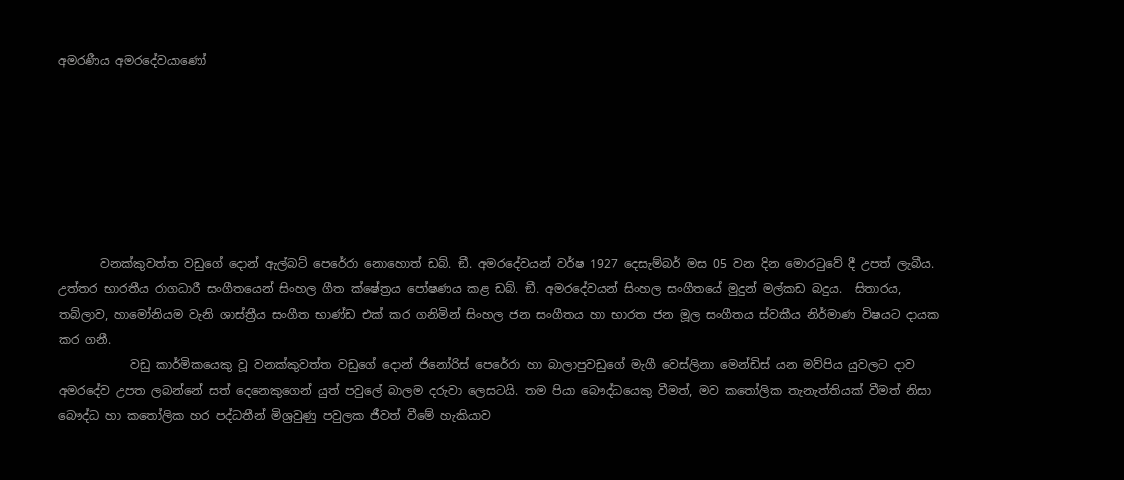අමරණීය අමරදේවයාණෝ







       වනක්කුවත්ත වඩුගේ දොන් ඇල්බට් පෙරේරා නොහොත් ඩබ්. ඞී. අමරදේවයන් වර්ෂ 1927 දෙසැම්බර් මස 05 වන දින මොරටුවේ දී උපත් ලැබීය. උත්තර භාරතීය රාගධාරී සංගීතයෙන් සිංහල ගීත ක්ෂේත්‍රය පෝෂණය කළ ඩබ්. ඞී. අමරදේවයන් සිංහල සංගීතයේ මුදුන් මල්කඩ බදුය.  සිතාරය, තබ්ලාව, හාමෝනියම වැනි ශාස්ත්‍රීය සංගීත භාණ්ඩ එක් කර ගනිමින් සිංහල ජන සංගීතය හා භාරත ජන මූල සංගීතය ස්වකීය නිර්මාණ විෂයට දායක කර ගනී.
            වඩු කාර්මිකයෙකු වූ වනක්කුවත්ත වඩුගේ දොන් ජිනෝරිස් පෙරේරා හා බාලාපුවඩුගේ මැගී වෙස්ලිනා මෙන්ඩිස් යන මව්පිය යුවලට දාව අමරදේව උපත ලබන්නේ සත් දෙනෙකුගෙන් යුත් පවුලේ බාලම දරුවා ලෙසටයි. තම පියා බෞද්ධයෙකු වීමත්, මව කතෝලික තැනැත්තියක් වීමත් නිසා බෞද්ධ හා කතෝලික හර පද්ධතීන් මිශ්‍රවුණු පවුලක ජීවත් වීමේ හැකියාව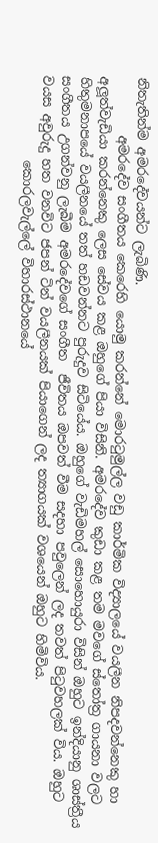නිතැතින්ම අමරදේවයන්ට ලැබිණි.
         අමරදේව සංගීතය කෙරෙහි යොමු කරන්නේ මොරටුමුල්ල වඩු කාර්මික විද්‍යාලයේ වයලීන නිපදවන්නෙකු හා අලූත්වැඩියා කරන්නෙකු ලෙස සේවය කළ ඔහුගේ පියා විසිනි. අමරදේව කුඩා කළ තම මවගේ ස්තෝත්‍ර ගායනා වලට හිතුමනාපයේ වයලීනයේ තත් හඩවන්නට පුරුදුව සිටියේය. ඔහුගේ වැඩිමහල් සොහොයුරා විසින් ඔහුට ඉන්දියානු ශාස්ත්‍රීය සංගීතය උගන්වනු ලැබීම අමරදේවගේ සංගීත  ජීවිතය ඔපවත් වීම සදහා පවුලෙන් ලද තවත් පිටුවහලක් විය. ඔහුට වයස අවුරුදු හත වනවිට ජපන් ටින් වයලීනයක් පියාගෙන් ලද ත්‍යාගයක් වශයෙන් ඔහුට හිමිවිය.
             කොරලවැල්ලේ විහාරස්ථානයේ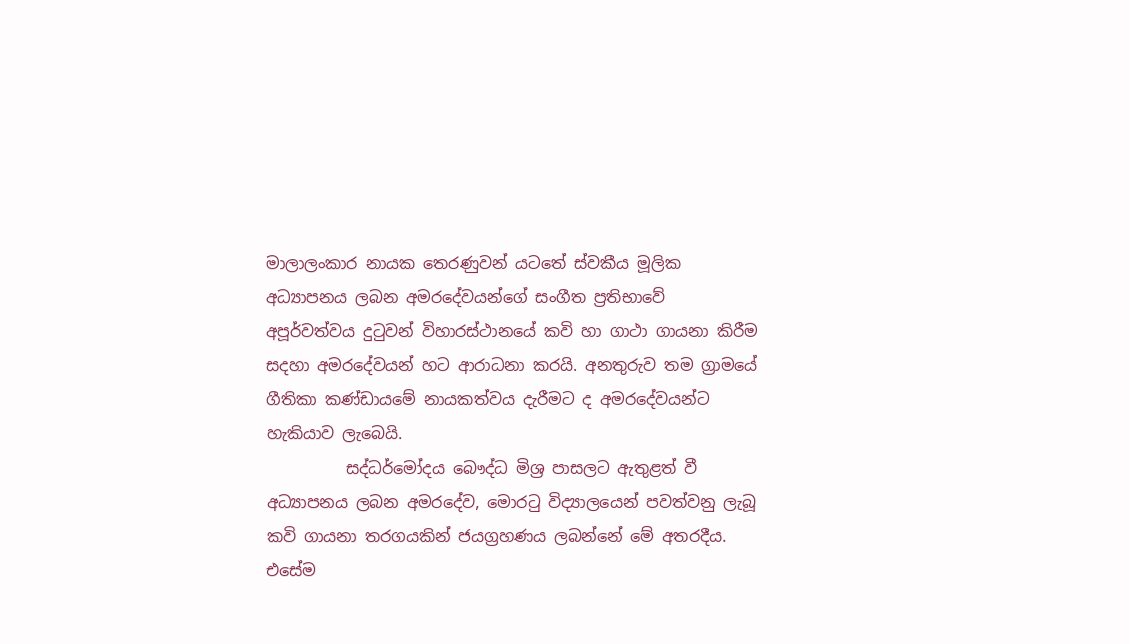මාලාලංකාර නායක තෙරණුවන් යටතේ ස්වකීය මූලික අධ්‍යාපනය ලබන අමරදේවයන්ගේ සංගීත ප්‍රතිභාවේ අපූර්වත්වය දුටුවන් විහාරස්ථානයේ කවි හා ගාථා ගායනා කිරීම සදහා අමරදේවයන් හට ආරාධනා කරයි. අනතුරුව තම ග්‍රාමයේ ගීතිකා කණ්ඩායමේ නායකත්වය දැරීමට ද අමරදේවයන්ට හැකියාව ලැබෙයි.
          සද්ධර්මෝදය බෞද්ධ මිශ්‍ර පාසලට ඇතුළත් වී අධ්‍යාපනය ලබන අමරදේව, මොරටු විද්‍යාලයෙන් පවත්වනු ලැබූ කවි ගායනා තරගයකින් ජයග්‍රහණය ලබන්නේ මේ අතරදීය. එසේම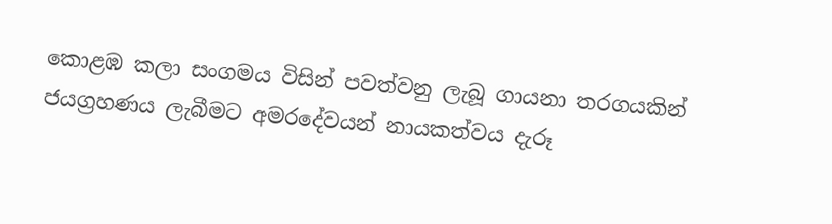කොළඹ කලා සංගමය විසින් පවත්වනු ලැබූ ගායනා තරගයකින් ජයග්‍රහණය ලැබීමට අමරදේවයන් නායකත්වය දැරූ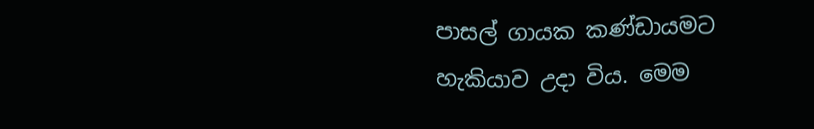පාසල් ගායක කණ්ඩායමට හැකියාව උදා විය. මෙම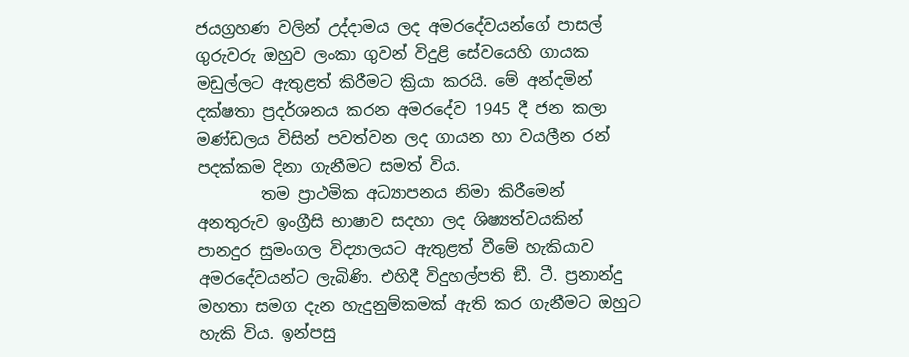ජයග්‍රහණ වලින් උද්දාමය ලද අමරදේවයන්ගේ පාසල් ගුරුවරු ඔහුව ලංකා ගුවන් විදුළි සේවයෙහි ගායක මඩුල්ලට ඇතුළත් කිරීමට ක්‍රියා කරයි. මේ අන්දමින් දක්ෂතා ප්‍රදර්ශනය කරන අමරදේව 1945 දී ජන කලා මණ්ඩලය විසින් පවත්වන ලද ගායන හා වයලීන රන් පදක්කම දිනා ගැනීමට සමත් විය.
        තම ප්‍රාථමික අධ්‍යාපනය නිමා කිරීමෙන් අනතුරුව ඉංග්‍රීසි භාෂාව සදහා ලද ශිෂ්‍යත්වයකින් පානදුර සුමංගල විද්‍යාලයට ඇතුළත් වීමේ හැකියාව අමරදේවයන්ට ලැබිණි. එහිදී විදුහල්පති ඞී. ටී. ප්‍රනාන්දු මහතා සමග දැන හැදුනුම්කමක් ඇති කර ගැනීමට ඔහුට හැකි විය. ඉන්පසු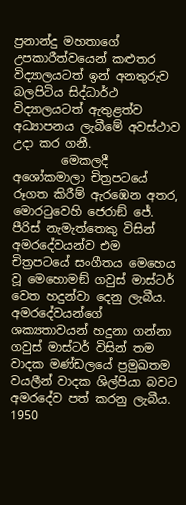ප්‍රනාන්දු මහතාගේ උපකාරීත්වයෙන් කළුතර විද්‍යාලයටත් ඉන් අනතුරුව බලපිටිය සිද්ධාර්ථ විද්‍යාලයටත් ඇතුළත්ව අධ්‍යාපනය ලැබීමේ අවස්ථාව උදා කර ගනී.
        මෙකලදී අශෝකමාලා චිත්‍රපටයේ රූගත කිරීම් ඇරඹෙන අතර, මොරටුවෙහි ජෙරාඞ් ජේ. පීරිස් නැමැත්තෙකු විසින් අමරදේවයන්ව එම චිත්‍රපටයේ සංගීතය මෙහෙය වූ මෙහොමඞ් ගවුස් මාස්ටර් වෙත හදුන්වා දෙනු ලැබීය. අමරදේවයන්ගේ ශක්‍යතාවයන් හදුනා ගන්නා ගවුස් මාස්ටර් විසින් තම වාදක මණ්ඩලයේ ප්‍රමුඛතම වයලීන් වාදක ශිල්පියා බවට අමරදේව පත් කරනු ලැබීය. 1950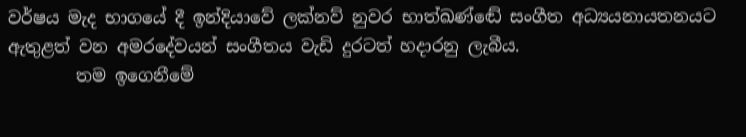වර්ෂය මැද භාගයේ දී ඉන්දියාවේ ලක්නව් නුවර භාත්ඛණ්ඬේ සංගීත අධ්‍යයනායතනයට ඇතුළත් වන අමරදේවයන් සංගීතය වැඩි දුරටත් හදාරනු ලැබීය.
        තම ඉගෙනීමේ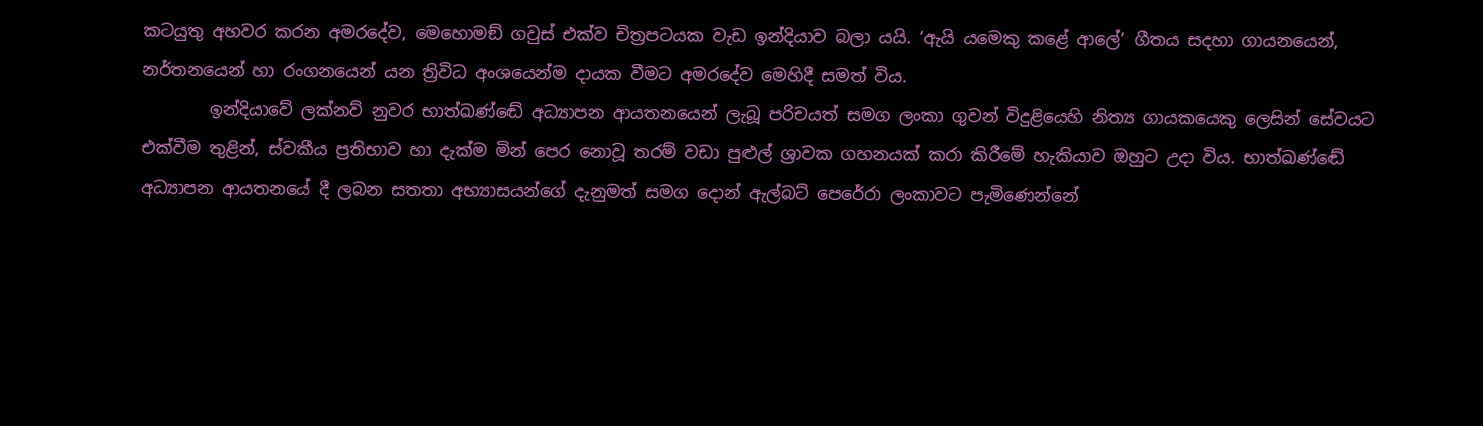කටයුතු අහවර කරන අමරදේව, මෙහොමඞ් ගවුස් එක්ව චිත්‍රපටයක වැඩ ඉන්දියාව බලා යයි. ‘ඇයි යමෙකු කළේ ආලේ’ ගීතය සදහා ගායනයෙන්, නර්තනයෙන් හා රංගනයෙන් යන ත්‍රිවිධ අංශයෙන්ම දායක වීමට අමරදේව මෙහිදී සමත් විය.
        ඉන්දියාවේ ලක්නව් නුවර භාත්ඛණ්ඬේ අධ්‍යාපන ආයතනයෙන් ලැබූ පරිචයත් සමග ලංකා ගුවන් විදුළියෙහි නිත්‍ය ගායකයෙකු ලෙසින් සේවයට එක්වීම තුළින්, ස්වකීය ප්‍රතිභාව හා දැක්ම මින් පෙර නොවූ තරම් වඩා පුළුල් ශ්‍රාවක ගහනයක් කරා කිරීමේ හැකියාව ඔහුට උදා විය. භාත්ඛණ්ඬේ අධ්‍යාපන ආයතනයේ දී ලබන සතතා අභ්‍යාසයන්ගේ දැනුමත් සමග දොන් ඇල්බට් පෙරේරා ලංකාවට පැමිණෙන්නේ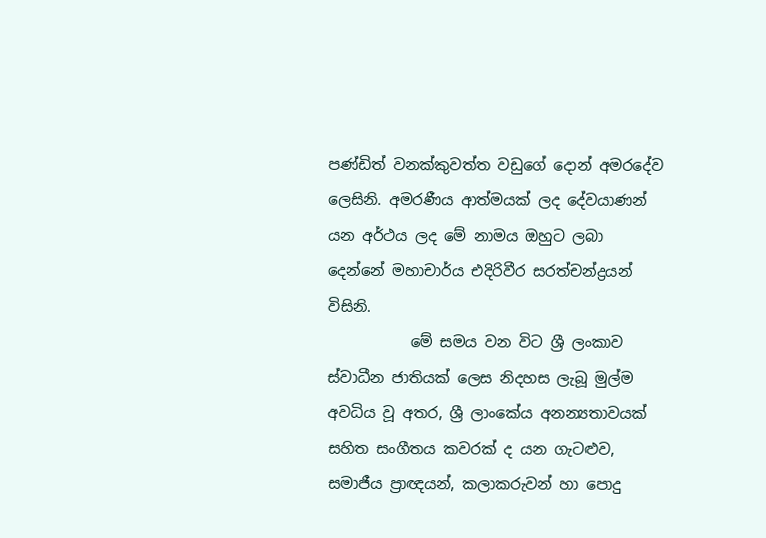පණ්ඩිත් වනක්කුවත්ත වඩුගේ දොන් අමරදේව ලෙසිනි. අමරණීය ආත්මයක් ලද දේවයාණන් යන අර්ථය ලද මේ නාමය ඔහුට ලබා දෙන්නේ මහාචාර්ය එදිරිවීර සරත්චන්ද්‍රයන් විසිනි.
           මේ සමය වන විට ශ්‍රී ලංකාව ස්වාධීන ජාතියක් ලෙස නිදහස ලැබූ මුල්ම අවධිය වූ අතර, ශ්‍රී ලාංකේය අනන්‍යතාවයක් සහිත සංගීතය කවරක් ද යන ගැටළුව, සමාජීය ප්‍රාඥයන්, කලාකරුවන් හා පොදු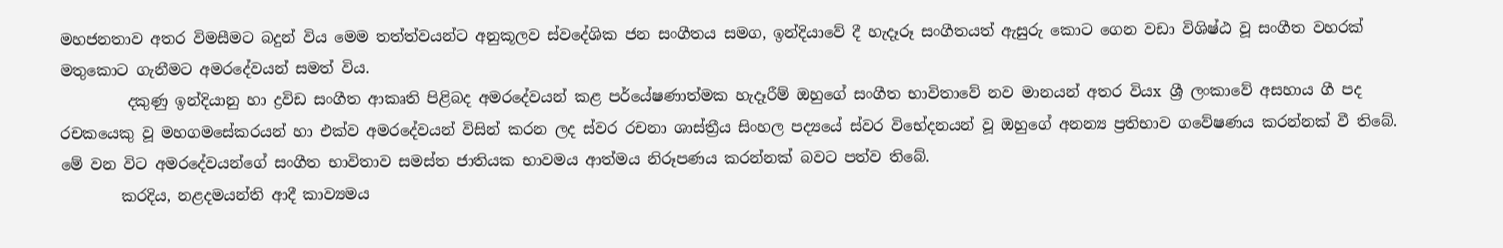මහජනතාව අතර විමසීමට බදුන් විය මෙම තත්ත්වයන්ට අනුකූලව ස්වදේශික ජන සංගීතය සමග, ඉන්දියාවේ දී හැදෑරූ සංගීතයත් ඇසුරු කොට ගෙන වඩා විශිෂ්ඨ වූ සංගීත වහරක් මතුකොට ගැනීමට අමරදේවයන් සමත් විය.
         දකුණු ඉන්දියානු හා ද්‍රවිඩ සංගීත ආකෘති පිළිබද අමරදේවයන් කළ පර්යේෂණාත්මක හැදෑරීම් ඔහුගේ සංගීත භාවිතාවේ නව මානයන් අතර වියx ශ්‍රී ලංකාවේ අසහාය ගී පද රචකයෙකු වූ මහගමසේකරයන් හා එක්ව අමරදේවයන් විසින් කරන ලද ස්වර රචනා ශාස්ත්‍රීය සිංහල පද්‍යයේ ස්වර විභේදනයන් වූ ඔහුගේ අනන්‍ය ප්‍රතිභාව ගවේෂණය කරන්නක් වී තිබේ. මේ වන විට අමරදේවයන්ගේ සංගීත භාවිතාව සමස්ත ජාතියක භාවමය ආත්මය නිරූපණය කරන්නක් බවට පත්ව තිබේ.
        කරදිය, නළදමයන්ති ආදී කාව්‍යමය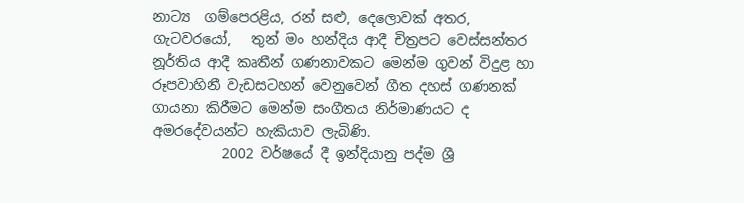නාට්‍ය  ගම්පෙරළිය, රන් සළු, දෙලොවක් අතර, ගැටවරයෝ,   තුන් මං හන්දිය ආදී චිත්‍රපට වෙස්සන්තර නූර්තිය ආදී කෘතීන් ගණනාවකට මෙන්ම ගුවන් විදුළ හා රූපවාහිනී වැඩසටහන් වෙනුවෙන් ගීත දහස් ගණනක් ගායනා කිරීමට මෙන්ම සංගීතය නිර්මාණයට ද අමරදේවයන්ට හැකියාව ලැබිණි.
          2002 වර්ෂයේ දී ඉන්දියානු පද්ම ශ්‍රී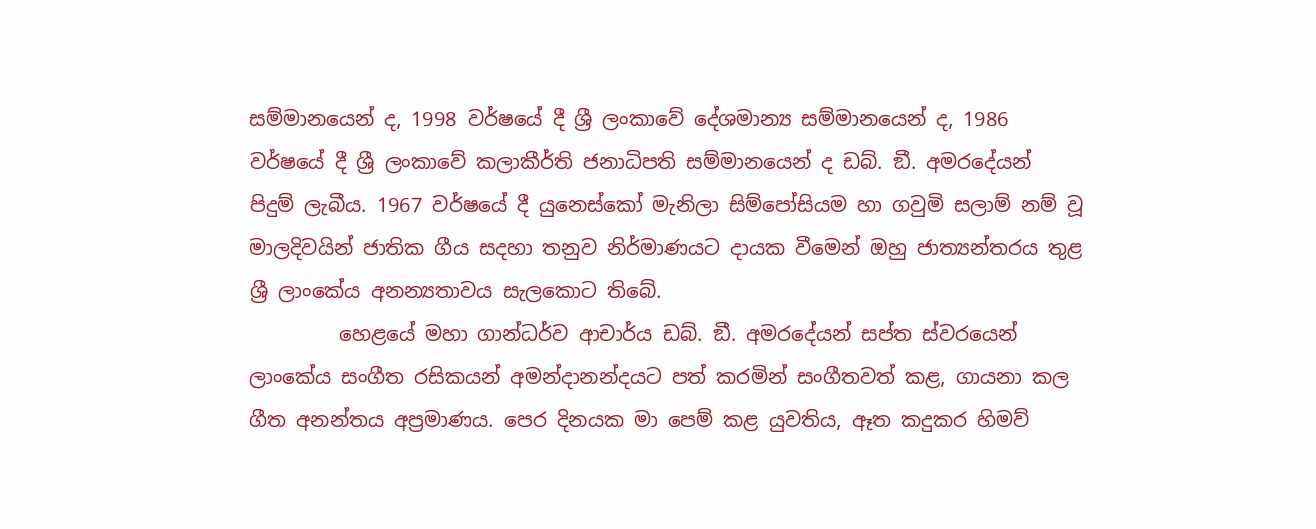සම්මානයෙන් ද, 1998 වර්ෂයේ දී ශ්‍රී ලංකාවේ දේශමාන්‍ය සම්මානයෙන් ද, 1986 වර්ෂයේ දී ශ්‍රී ලංකාවේ කලාකීර්ති ජනාධිපති සම්මානයෙන් ද ඩබ්. ඞී. අමරදේයන් පිදුම් ලැබීය. 1967 වර්ෂයේ දී යුනෙස්කෝ මැනිලා සිම්පෝසියම හා ගවුමි සලාම් නම් වූ මාලදිවයින් ජාතික ගීය සදහා තනුව නිර්මාණයට දායක වීමෙන් ඔහු ජාත්‍යන්තරය තුළ ශ්‍රී ලාංකේය අනන්‍යතාවය සැලකොට තිබේ.
         හෙළයේ මහා ගාන්ධර්ව ආචාර්ය ඩබ්. ඞී. අමරදේයන් සප්ත ස්වරයෙන් ලාංකේය සංගීත රසිකයන් අමන්දානන්දයට පත් කරමින් සංගීතවත් කළ, ගායනා කල ගීත අනන්තය අප්‍රමාණය. පෙර දිනයක මා පෙම් කළ යුවතිය, ඈත කදුකර හිමව්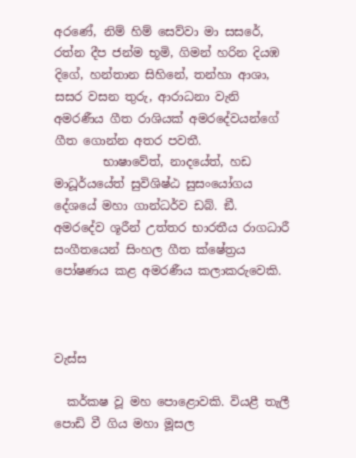අරණේ, නිම් හිම් සෙව්වා මා සසරේ, රත්න දීප ජන්ම භූමි, ගිමන් හරින දියඹ දිගේ, හන්තාන සිහිනේ, තන්හා ආශා, සසර වසන තුරු, ආරාධනා වැනි අමරණීය ගීත රාශියක් අමරදේවයන්ගේ ගීත ගොන්න අතර පවතී.
        භාෂාවේත්, නාදයේත්, හඩ මාධූර්යයේත් සුවිශිෂ්ඨ සුසංයෝගය දේශයේ මහා ගාන්ධර්ව ඩබ්. ඞී. අමරදේව ශූරීන් උත්තර භාරතීය රාගධාරී සංගීතයෙන් සිංහල ගීත ක්ෂේත්‍රය පෝෂණය කළ අමරණීය කලාකරුවෙකි.



වැස්ස

  කර්කෂ වූ මහ පොළොවකි. වියළී තැලී පොඩි වී ගිය මහා මූසල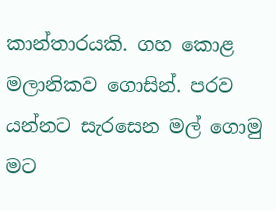කාන්තාරයකි. ගහ කොළ මලානිකව ගොසින්. පරව යන්නට සැරසෙන මල් ගොමු මට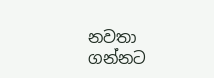නවතා ගන්නට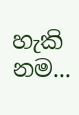හැකි නම...